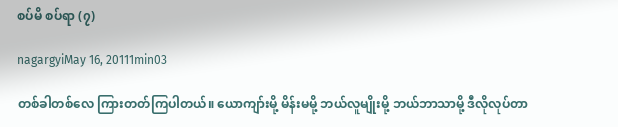စပ်မိ စပ်ရာ (၇)

nagargyiMay 16, 20111min03

တစ်ခါတစ်လေ ကြားတတ်ကြပါတယ်။ ယောကျာ်းမို့ မိန်းမမို့ ဘယ်လူမျိုးမို့ ဘယ်ဘာသာမို့ ဒီလိုလုပ်တာ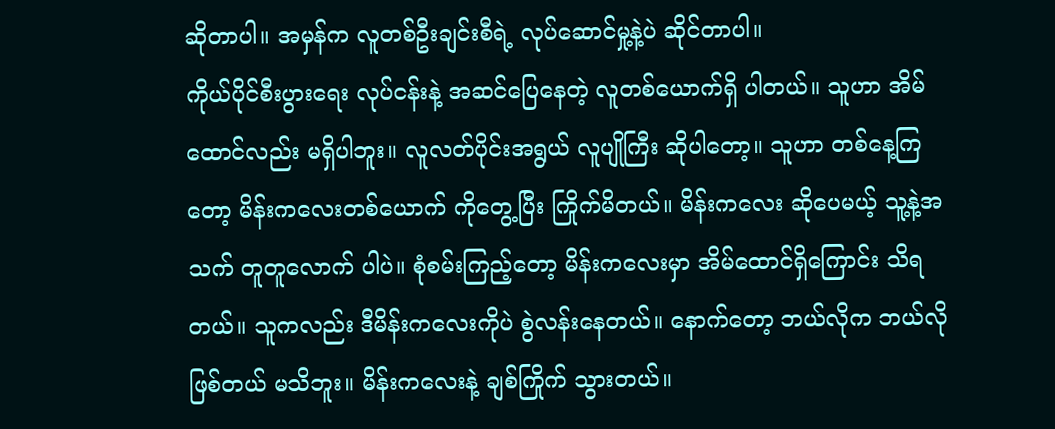ဆိုတာပါ။ အမှန်က လူတစ်ဦးချင်းစီရဲ့ လုပ်ဆောင်မှု့နဲ့ပဲ ဆိုင်တာပါ။
ကိုယ်ပိုင်စီးပွားရေး လုပ်ငန်းနဲ့ အဆင်ပြေနေတဲ့ လူတစ်ယောက်ရှိ ပါတယ်။ သူဟာ အိမ်ထောင်လည်း မရှိပါဘူး။ လူလတ်ပိုင်းအရွယ် လူပျိုကြီး ဆိုပါတော့။ သူဟာ တစ်နေ့ကြတော့ မိန်းကလေးတစ်ယောက် ကိုတွေ့ပြီး ကြိုက်မိတယ်။ မိန်းကလေး ဆိုပေမယ့် သူ့နဲ့အသက် တူတူလောက် ပါပဲ။ စုံစမ်းကြည့်တော့ မိန်းကလေးမှာ အိမ်ထောင်ရှိကြောင်း သိရတယ်။ သူကလည်း ဒီမိန်းကလေးကိုပဲ စွဲလန်းနေတယ်။ နောက်တော့ ဘယ်လိုက ဘယ်လိုဖြစ်တယ် မသိဘူး။ မိန်းကလေးနဲ့ ချစ်ကြိုက် သွားတယ်။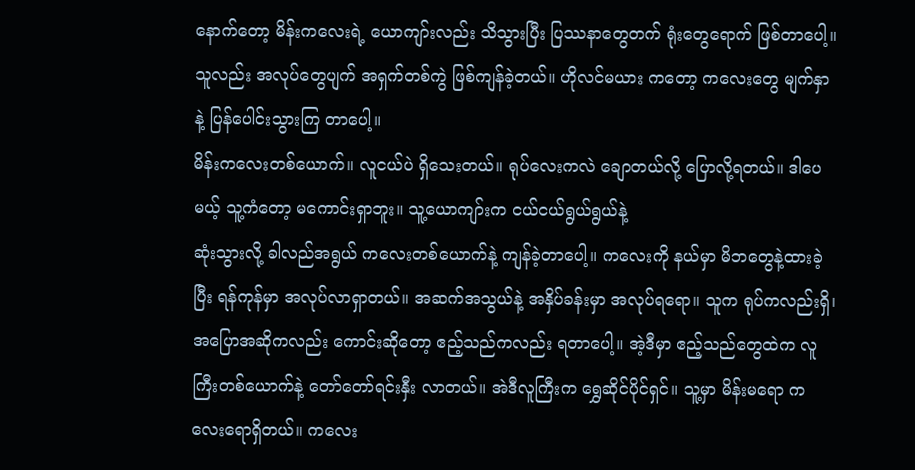နောက်တော့ မိန်းကလေးရဲ့ ယောကျာ်းလည်း သိသွားပြီး ပြဿနာတွေတက် ရုံးတွေရောက် ဖြစ်တာပေါ့။ သူလည်း အလုပ်တွေပျက် အရှက်တစ်ကွဲ ဖြစ်ကျန်ခဲ့တယ်။ ဟိုလင်မယား ကတော့ ကလေးတွေ မျက်နှာနဲ့ ပြန်ပေါင်းသွားကြ တာပေါ့။
မိန်းကလေးတစ်ယောက်။ လူငယ်ပဲ ရှိသေးတယ်။ ရုပ်လေးကလဲ ချောတယ်လို့ ပြောလို့ရတယ်။ ဒါပေမယ့် သူ့ကံတော့ မကောင်းရှာဘူး။ သူ့ယောကျာ်းက ငယ်ငယ်ရွယ်ရွယ်နဲ့
ဆုံးသွားလို့ ခါလည်အရွယ် ကလေးတစ်ယောက်နဲ့ ကျန်ခဲ့တာပေါ့။ ကလေးကို နယ်မှာ မိဘတွေနဲ့ထားခဲ့ပြီး ရန်ကုန်မှာ အလုပ်လာရှာတယ်။ အဆက်အသွယ်နဲ့ အနှိပ်ခန်းမှာ အလုပ်ရရော။ သူက ရုပ်ကလည်းရှိ၊ အပြောအဆိုကလည်း ကောင်းဆိုတော့ ဧည့်သည်ကလည်း ရတာပေါ့။ အဲ့ဒီမှာ ဧည့်သည်တွေထဲက လူကြီးတစ်ယောက်နဲ့ တော်တော်ရင်းနှီး လာတယ်။ အဲဒီလူကြီးက ရွှေဆိုင်ပိုင်ရှင်။ သူ့မှာ မိန်းမရော ကလေးရောရှိတယ်။ ကလေး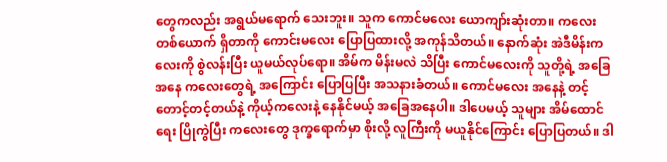တွေကလည်း အရွယ်မရောက် သေးဘူး။ သူက ကောင်မလေး ယောကျာ်းဆုံးတာ။ ကလေးတစ်ယောက် ရှိတာကို ကောင်းမလေး ပြောပြထားလို့ အကုန်သိတယ်။ နောက်ဆုံး အဲဒီမိန်းကလေးကို စွဲလန်းပြီး ယူမယ်လုပ်ရော။ အိမ်က မိန်းမလဲ သိပြီး ကောင်မလေးကို သူတို့ရဲ့ အခြေအနေ ကလေးတွေရဲ့ အကြောင်း ပြောပြပြီး အသနားခံတယ်။ ကောင်မလေး အနေနဲ့ တင့်တောင့်တင့်တယ်နဲ့ ကိုယ့်ကလေးနဲ့ နေနိုင်မယ့် အခြေအနေပါ။ ဒါပေမယ့် သူများ အိမ်ထောင်ရေး ပြိုကွဲပြီး ကလေးတွေ ဒုက္ခရောက်မှာ စိုးလို့ လူကြီးကို မယူနိုင်ကြောင်း ပြောပြတယ်။ ဒါ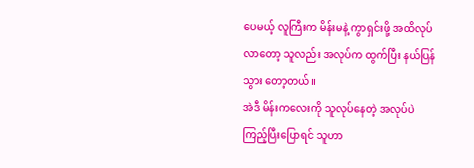ပေမယ့် လူကြီးက မိန်းမနဲ့ ကွာရှင်းဖို့ အထိလုပ်လာတော့ သူလည်း အလုပ်က ထွက်ပြီး နယ်ပြန်သွား တော့တယ်။
အဲဒီ မိန်းကလေးကို သူလုပ်နေတဲ့ အလုပ်ပဲ ကြည့်ပြီးပြောရင် သူဟာ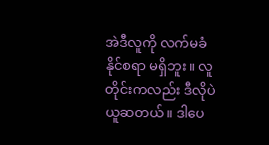အဲဒီလူကို လက်မခံ နိုင်စရာ မရှိဘူး။ လူတိုင်းကလည်း ဒီလိုပဲ ယူဆတယ်။ ဒါပေ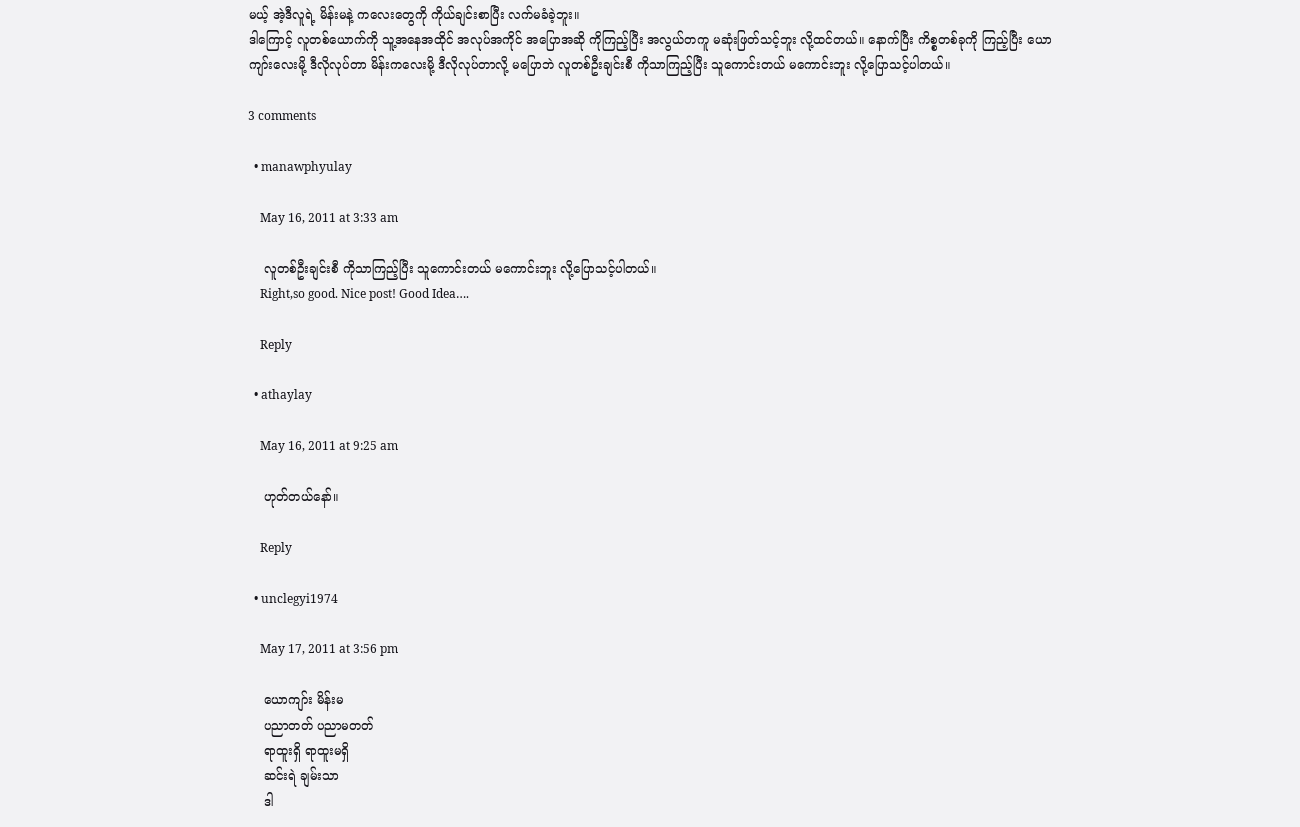မယ့် အဲ့ဒီလူရဲ့ မိန်းမနဲ့ ကလေးတွေကို ကိုယ်ချင်းစာပြီး လက်မခံခဲ့ဘူး။
ဒါကြောင့် လူတစ်ယောက်ကို သူ့အနေအထိုင် အလုပ်အကိုင် အပြောအဆို ကိုကြည့်ပြီး အလွယ်တကူ မဆုံးဖြတ်သင့်ဘူး လို့ထင်တယ်။ နောက်ပြီး ကိစ္စတစ်ခုကို ကြည့်ပြီး ယောကျာ်းလေးမို့ ဒီလိုလုပ်တာ မိန်းကလေးမို့ ဒီလိုလုပ်တာလို့ မပြောဘဲ လူတစ်ဦးချင်းစီ ကိုသာကြည့်ပြီး သူကောင်းတယ် မကောင်းဘူး လို့ပြောသင့်ပါတယ်။

3 comments

  • manawphyulay

    May 16, 2011 at 3:33 am

    လူတစ်ဦးချင်းစီ ကိုသာကြည့်ပြီး သူကောင်းတယ် မကောင်းဘူး လို့ပြောသင့်ပါတယ်။
    Right,so good. Nice post! Good Idea….

    Reply

  • athaylay

    May 16, 2011 at 9:25 am

    ဟုတ်တယ်နော်။

    Reply

  • unclegyi1974

    May 17, 2011 at 3:56 pm

    ယောကျာ်း မိန်းမ
    ပညာတတ် ပညာမတတ်
    ရာထူးရှိ ရာထူးမရှိ
    ဆင်းရဲ ချမ်းသာ
    ဒါ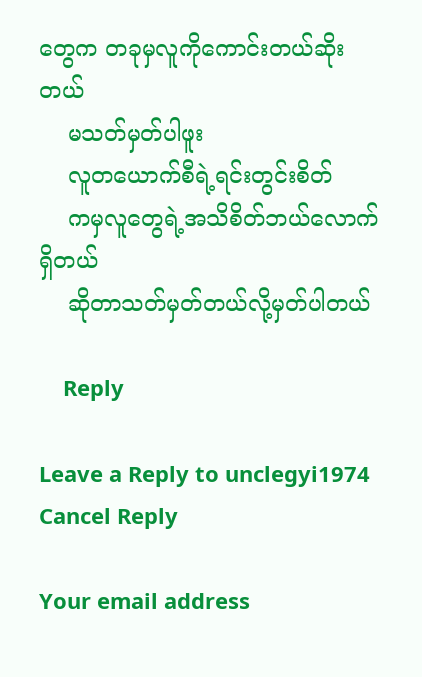တွေက တခုမှလူကိုကောင်းတယ်ဆိုးတယ်
    မသတ်မှတ်ပါဖူး
    လူတယောက်စီရဲ့ရင်းတွင်းစိတ်
    ကမှလူတွေရဲ့အသိစိတ်ဘယ်လောက်ရှိတယ်
    ဆိုတာသတ်မှတ်တယ်လို့မှတ်ပါတယ်

    Reply

Leave a Reply to unclegyi1974 Cancel Reply

Your email address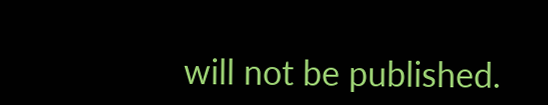will not be published.